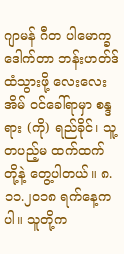ဂျာမန် ဂီတ ပါမောက္ခ ဒေါက်တာ ဘန်းဟတ်ဒ် ထံသွားဖို့ လေးလေးအိမ် ဝင်ခေါ်ရာမှာ စန္ဒရား (ကို) ရည်ခိုင်၊ သူ့တပည့်မ ထက်ထက် တို့နဲ့ တွေ့ပါတယ်။ ၈.၁၁.၂၀၁၈ ရက်နေ့က ပါ။ သူတို့က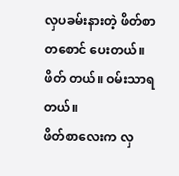လှပခမ်းနားတဲ့ ဖိတ်စာ တစောင် ပေးတယ်။ ဖိတ် တယ်။ ဝမ်းသာရတယ်။
ဖိတ်စာလေးက လှ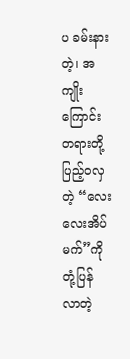ပ ခမ်းနားတဲ့၊ အကျိုးကြောင်း တရားတို့ ပြည့်ဝလှတဲ့ “လေးလေးအိပ်မက်”ကို တုံ့ပြန် လာတဲ့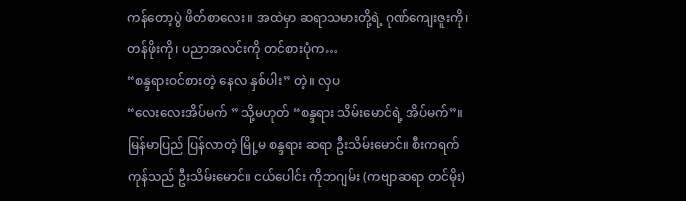ကန်တော့ပွဲ ဖိတ်စာလေး။ အထဲမှာ ဆရာသမားတို့ရဲ့ ဂုဏ်ကျေးဇူးကို၊ တန်ဖိုးကို၊ ပညာအလင်းကို တင်စားပုံက…
“စန္ဒရားဝင်စားတဲ့ နေလ နှစ်ပါး” တဲ့။ လှပ
“လေးလေးအိပ်မက် ” သို့မဟုတ် “စန္ဒရား သိမ်းမောင်ရဲ့ အိပ်မက်”။
မြန်မာပြည် ပြန်လာတဲ့ မြို့မ စန္ဒရား ဆရာ ဦးသိမ်းမောင်။ စီးကရက် ကုန်သည် ဦးသိမ်းမောင်။ ငယ်ပေါင်း ကိုဘဂျမ်း (ကဗျာဆရာ တင်မိုး)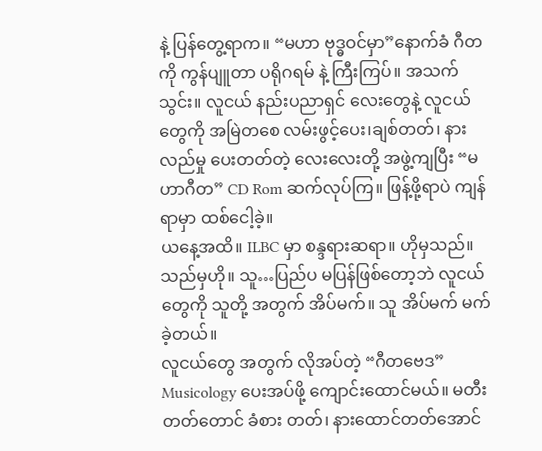နဲ့ ပြန်တွေ့ရာက။ “မဟာ ဗုဒ္ဓဝင်မှာ”နောက်ခံ ဂီတကို ကွန်ပျူတာ ပရိုဂရမ် နဲ့ ကြီးကြပ်။ အသက် သွင်း။ လူငယ် နည်းပညာရှင် လေးတွေနဲ့ လူငယ်တွေကို အမြဲတစေ လမ်းဖွင့်ပေး၊ချစ်တတ်၊ နားလည်မှု ပေးတတ်တဲ့ လေးလေးတို့ အဖွဲ့ကျပြီး “မဟာဂီတ” CD Rom ဆက်လုပ်ကြ။ ဖြန့်ဖို့ရာပဲ ကျန်ရာမှာ ထစ်ငေါ့ခဲ့။
ယနေ့အထိ။ ILBC မှာ စန္ဒရားဆရာ။ ဟိုမှသည်။ သည်မှဟို။ သူ…ပြည်ပ မပြန်ဖြစ်တော့ဘဲ လူငယ်တွေကို သူတို့ အတွက် အိပ်မက်။ သူ အိပ်မက် မက်ခဲ့တယ်။
လူငယ်တွေ အတွက် လိုအပ်တဲ့ “ဂီတဗေဒ” Musicology ပေးအပ်ဖို့ ကျောင်းထောင်မယ်။ မတီးတတ်တောင် ခံစား တတ်၊ နားထောင်တတ်အောင်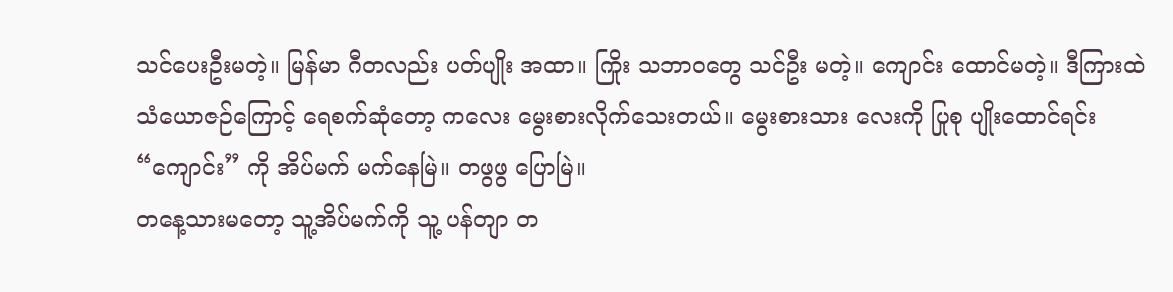သင်ပေးဦးမတဲ့။ မြန်မာ ဂီတလည်း ပတ်ပျိုး အထာ။ ကြိုး သဘာဝတွေ သင်ဦး မတဲ့။ ကျောင်း ထောင်မတဲ့။ ဒီကြားထဲ သံယောဇဉ်ကြောင့် ရေစက်ဆုံတော့ ကလေး မွေးစားလိုက်သေးတယ်။ မွေးစားသား လေးကို ပြုစု ပျိုးထောင်ရင်း “ကျောင်း” ကို အိပ်မက် မက်နေမြဲ။ တဖွဖွ ပြောမြဲ။
တနေ့သားမတော့ သူ့အိပ်မက်ကို သူ့ ပန်တျာ တ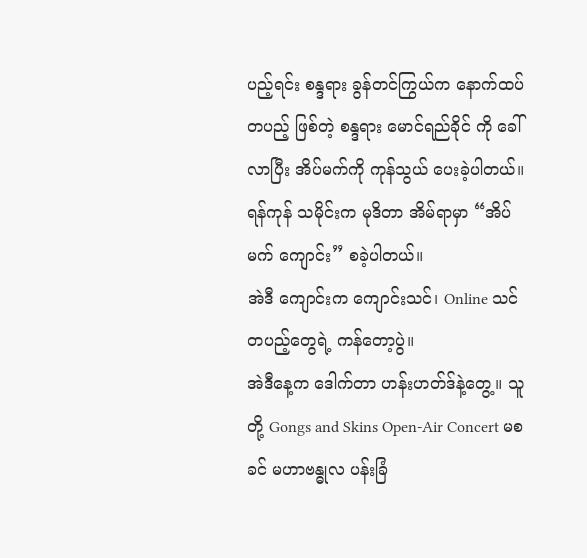ပည့်ရင်း စန္ဒရား ခွန်တင်ကြွယ်က နောက်ထပ် တပည့် ဖြစ်တဲ့ စန္ဒရား မောင်ရည်ခိုင် ကို ခေါ်လာပြီး အိပ်မက်ကို ကုန်သွယ် ပေးခဲ့ပါတယ်။ ရန်ကုန် သမိုင်းက မုဒိတာ အိမ်ရာမှာ “အိပ်မက် ကျောင်း” စခဲ့ပါတယ်။
အဲဒီ ကျောင်းက ကျောင်းသင်၊ Online သင် တပည့်တွေရဲ့ ကန်တော့ပွဲ။
အဲဒီနေ့က ဒေါက်တာ ဟန်းဟတ်ဒ်နဲ့တွေ့။ သူတို့ Gongs and Skins Open-Air Concert မစခင် မဟာဗန္ဓုလ ပန်းခြံ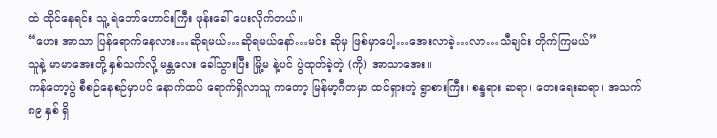ထဲ ထိုင်နေရင်း သူ့ ရဲဘော်ဟောင်းကြီး ဖုန်းခေါ် ပေးလိုက်တယ်။
“ဟေး အာသာ ပြန်ရောက်နေလား…ဆိုရမယ်…ဆိုရမယ်နော်…မင်း ဆိုမှ ဖြစ်မှာပေါ့…အေးလာခဲ့…လာ…သီချင်း တိုက်ကြမယ်”
သူနဲ့ မာမာအေးတို့ နှစ်သက်လို့ မန္တလေး ခေါ်သွားပြီး မြို့မ နဲ့ပင် ပွဲထုတ်ခဲ့တဲ့ (ကို) အာသာအေး။
ကန်တော့ပွဲ စီစဉ်နေစဉ်မှာပင် နောက်ထပ် ရောက်ရှိလာသူ ကတော့ မြန်မာ့ဂီတမှာ ထင်ရှားတဲ့ ရွာစားကြီး၊ စန္ဒရား ဆရာ၊ တေးရေးဆရာ၊ အသက် ၈၉ နှစ် ရှိ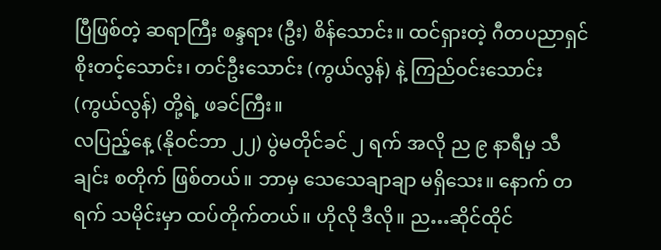ပြီဖြစ်တဲ့ ဆရာကြီး စန္ဒရား (ဦး) စိန်သောင်း။ ထင်ရှားတဲ့ ဂီတပညာရှင် စိုးတင့်သောင်း၊ တင်ဦးသောင်း (ကွယ်လွန်) နဲ့ ကြည်ဝင်းသောင်း (ကွယ်လွန်) တို့ရဲ့ ဖခင်ကြီး။
လပြည့်နေ့ (နိုဝင်ဘာ ၂၂) ပွဲမတိုင်ခင် ၂ ရက် အလို ည ၉ နာရီမှ သီချင်း စတိုက် ဖြစ်တယ်။ ဘာမှ သေသေချာချာ မရှိသေး။ နောက် တရက် သမိုင်းမှာ ထပ်တိုက်တယ်။ ဟိုလို ဒီလို။ ည…ဆိုင်ထိုင်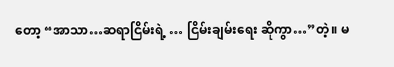တော့ “အာသာ…ဆရာငြိမ်းရဲ့ … ငြိမ်းချမ်းရေး ဆိုကွာ…”တဲ့။ မ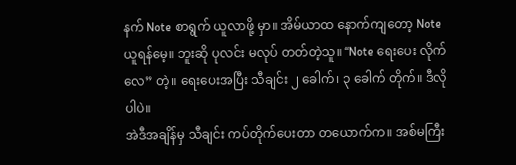နက် Note စာရွက် ယူလာဖို့ မှာ။ အိမ်ယာထ နောက်ကျတော့ Note ယူရန်မေ့။ ဘူးဆို ပုလင်း မလုပ် တတ်တဲ့သူ။ “Note ရေးပေး လိုက်လေ” တဲ့။ ရေးပေးအပြီး သီချင်း ၂ ခေါက်၊ ၃ ခေါက် တိုက်။ ဒီလိုပါပဲ။
အဲဒီအချိန်မှ သီချင်း ကပ်တိုက်ပေးတာ တယောက်က။ အစ်မကြီး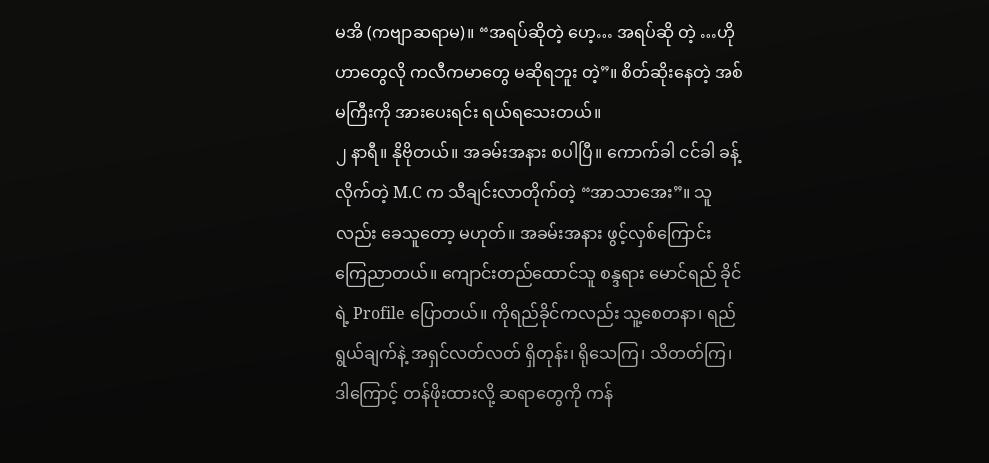မအိ (ကဗျာဆရာမ)။ “အရပ်ဆိုတဲ့ ဟေ့… အရပ်ဆို တဲ့ …ဟိုဟာတွေလို ကလီကမာတွေ မဆိုရဘူး တဲ့”။ စိတ်ဆိုးနေတဲ့ အစ်မကြီးကို အားပေးရင်း ရယ်ရသေးတယ်။
၂ နာရီ။ နိုဗိုတယ်။ အခမ်းအနား စပါပြီ။ ကောက်ခါ ငင်ခါ ခန့်လိုက်တဲ့ M.C က သီချင်းလာတိုက်တဲ့ “အာသာအေး”။ သူလည်း ခေသူတော့ မဟုတ်။ အခမ်းအနား ဖွင့်လှစ်ကြောင်း ကြေညာတယ်။ ကျောင်းတည်ထောင်သူ စန္ဒရား မောင်ရည် ခိုင် ရဲ့ Profile ပြောတယ်။ ကိုရည်ခိုင်ကလည်း သူ့စေတနာ၊ ရည်ရွယ်ချက်နဲ့ အရှင်လတ်လတ် ရှိတုန်း၊ ရိုသေကြ၊ သိတတ်ကြ၊ ဒါကြောင့် တန်ဖိုးထားလို့ ဆရာတွေကို ကန်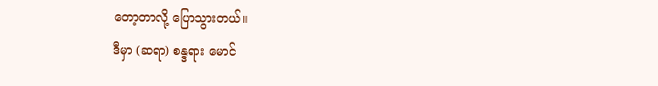တော့တာလို့ ပြောသွားတယ်။
ဒီမှာ (ဆရာ) စန္ဒရား မောင်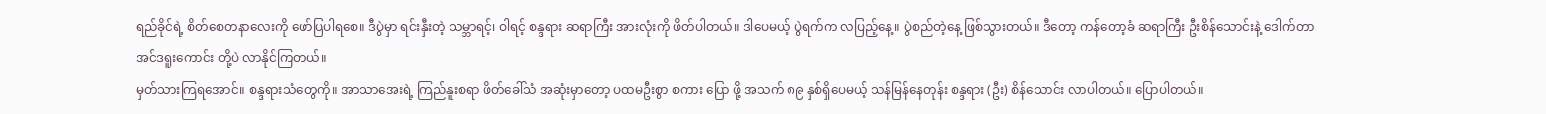ရည်ခိုင်ရဲ့ စိတ်စေတနာလေးကို ဖော်ပြပါရစေ။ ဒီပွဲမှာ ရင်းနှီးတဲ့ သမ္ဘာရင့်၊ ဝါရင့် စန္ဒရား ဆရာကြီး အားလုံးကို ဖိတ်ပါတယ်။ ဒါပေမယ့် ပွဲရက်က လပြည့်နေ့။ ပွဲစည်တဲ့နေ့ ဖြစ်သွားတယ်။ ဒီတော့ ကန်တော့ခံ ဆရာကြီး ဦးစိန်သောင်းနဲ့ ဒေါက်တာ အင်ဒရူးကောင်း တို့ပဲ လာနိုင်ကြတယ်။
မှတ်သားကြရအောင်။ စန္ဒရားသံတွေကို။ အာသာအေးရဲ့ ကြည်နူးစရာ ဖိတ်ခေါ်သံ အဆုံးမှာတော့ ပထမဦးစွာ စကား ပြော ဖို့ အသက် ၈၉ နှစ်ရှိပေမယ့် သန်မြန်နေတုန်း စန္ဒရား (ဦး) စိန်သောင်း လာပါတယ်။ ပြောပါတယ်။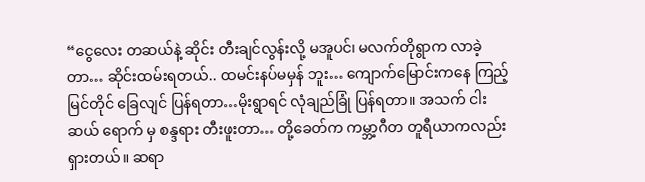“ငွေလေး တဆယ်နဲ့ ဆိုင်း တီးချင်လွန်းလို့ မအူပင်၊ မလက်တိုရွာက လာခဲ့တာ… ဆိုင်းထမ်းရတယ်.. ထမင်းနပ်မမှန် ဘူး… ကျောက်မြောင်းကနေ ကြည့်မြင်တိုင် ခြေလျင် ပြန်ရတာ…မိုးရွာရင် လုံချည်ခြုံ ပြန်ရတာ။ အသက် ငါးဆယ် ရောက် မှ စန္ဒရား တီးဖူးတာ… တို့ခေတ်က ကမ္ဘာ့ဂီတ တူရီယာကလည်း ရှားတယ်။ ဆရာ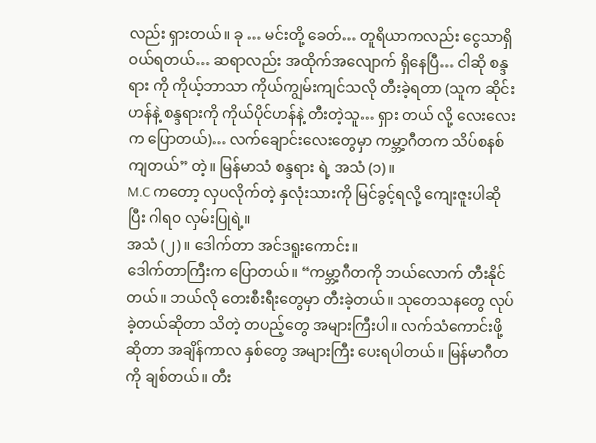လည်း ရှားတယ်။ ခု … မင်းတို့ ခေတ်… တူရိယာကလည်း ငွေသာရှိ ဝယ်ရတယ်… ဆရာလည်း အထိုက်အလျောက် ရှိနေပြီ… ငါဆို စန္ဒရား ကို ကိုယ့်ဘာသာ ကိုယ်ကျွမ်းကျင်သလို တီးခဲ့ရတာ (သူက ဆိုင်းဟန်နဲ့ စန္ဒရားကို ကိုယ်ပိုင်ဟန်နဲ့ တီးတဲ့သူ… ရှား တယ် လို့ လေးလေးက ပြောတယ်)… လက်ချောင်းလေးတွေမှာ ကမ္ဘာ့ဂီတက သိပ်စနစ်ကျတယ်” တဲ့။ မြန်မာသံ စန္ဒရား ရဲ့ အသံ (၁)။
M.C ကတော့ လှပလိုက်တဲ့ နှလုံးသားကို မြင်ခွင့်ရလို့ ကျေးဇူးပါဆိုပြီး ဂါရ၀ လှမ်းပြုရဲ့။
အသံ (၂)။ ဒေါက်တာ အင်ဒရူးကောင်း။
ဒေါက်တာကြီးက ပြောတယ်။ “ကမ္ဘာ့ဂီတကို ဘယ်လောက် တီးနိုင်တယ်။ ဘယ်လို တေးစီးရီးတွေမှာ တီးခဲ့တယ်။ သုတေသနတွေ လုပ်ခဲ့တယ်ဆိုတာ သိတဲ့ တပည့်တွေ အများကြီးပါ။ လက်သံကောင်းဖို့ဆိုတာ အချိန်ကာလ နှစ်တွေ အများကြီး ပေးရပါတယ်။ မြန်မာဂီတကို ချစ်တယ်။ တီး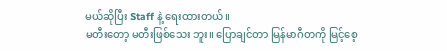မယ်ဆိုပြီး Staff နဲ့ ရေးထားတယ်။
မတီးတော့ မတီးဖြစ်သေး ဘူး။ ပြောချင်တာ မြန်မာဂီတကို မြင့်စေ့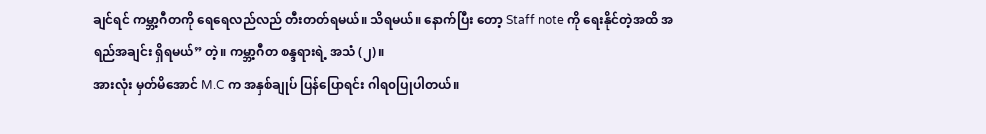ချင်ရင် ကမ္ဘာ့ဂီတကို ရေရေလည်လည် တီးတတ်ရမယ်။ သိရမယ်။ နောက်ပြီး တော့ Staff note ကို ရေးနိုင်တဲ့အထိ အရည်အချင်း ရှိရမယ်” တဲ့။ ကမ္ဘာ့ဂီတ စန္ဒရားရဲ့ အသံ (၂)။
အားလုံး မှတ်မိအောင် M.C က အနှစ်ချုပ် ပြန်ပြောရင်း ဂါရ၀ပြုပါတယ်။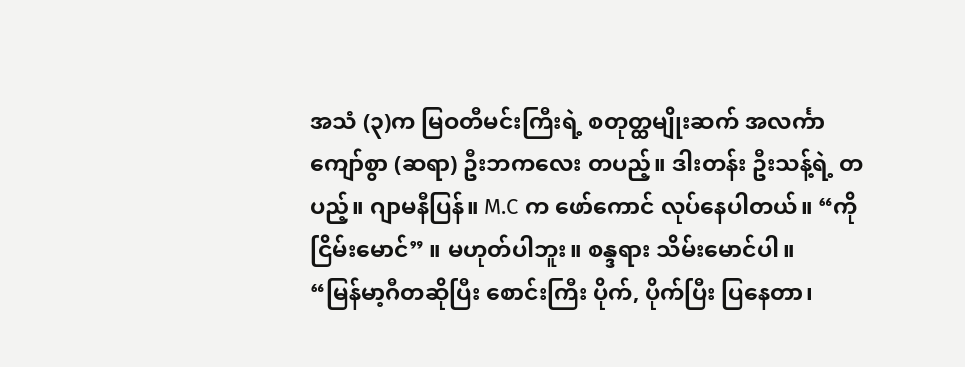အသံ (၃)က မြဝတီမင်းကြီးရဲ့ စတုတ္ထမျိုးဆက် အလင်္ကာကျော်စွာ (ဆရာ) ဦးဘကလေး တပည့်။ ဒါးတန်း ဦးသန့်ရဲ့ တပည့်။ ဂျာမနီပြန်။ M.C က ဖော်ကောင် လုပ်နေပါတယ်။ “ကိုငြိမ်းမောင်” ။ မဟုတ်ပါဘူး။ စန္ဒရား သိမ်းမောင်ပါ။
“မြန်မာ့ဂီတဆိုပြီး စောင်းကြီး ပိုက်, ပိုက်ပြီး ပြနေတာ၊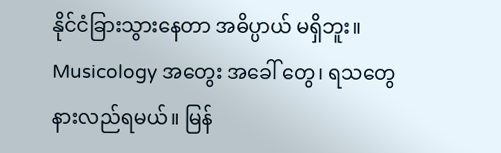နိုင်ငံခြားသွားနေတာ အဓိပ္ပာယ် မရှိဘူး။ Musicology အတွေး အခေါ် တွေ၊ ရသတွေ နားလည်ရမယ်။ မြန်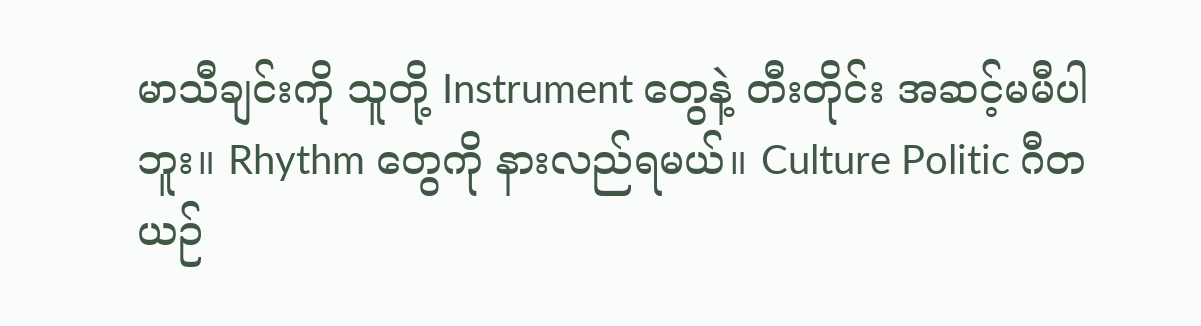မာသီချင်းကို သူတို့ Instrument တွေနဲ့ တီးတိုင်း အဆင့်မမီပါဘူး။ Rhythm တွေကို နားလည်ရမယ်။ Culture Politic ဂီတ ယဉ်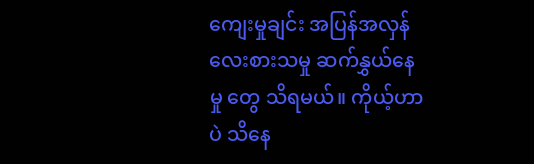ကျေးမှုချင်း အပြန်အလှန် လေးစားသမှု ဆက်နွှယ်နေမှု တွေ သိရမယ်။ ကိုယ့်ဟာပဲ သိနေ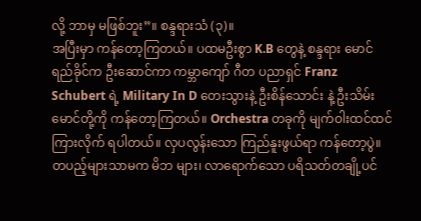လို့ ဘာမှ မဖြစ်ဘူး”။ စန္ဒရားသံ (၃)။
အပြီးမှာ ကန်တော့ကြတယ်။ ပထမဦးစွာ K.B တွေနဲ့ စန္ဒရား မောင်ရည်ခိုင်က ဦးဆောင်ကာ ကမ္ဘာကျော် ဂီတ ပညာရှင် Franz Schubert ရဲ့ Military In D တေးသွားနဲ့ ဦးစိန်သောင်း နဲ့ ဦးသိမ်းမောင်တို့ကို ကန်တော့ကြတယ်။ Orchestra တခုကို မျက်ဝါးထင်ထင် ကြားလိုက် ရပါတယ်။ လှပလွန်းသော ကြည်နူးဖွယ်ရာ ကန်တော့ပွဲ။ တပည့်များသာမက မိဘ များ၊ လာရောက်သော ပရိသတ်တချို့ပင်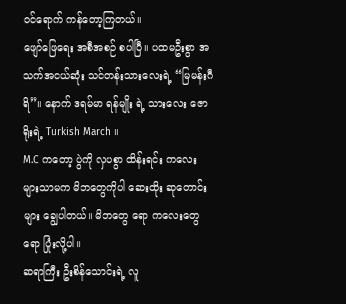ဝင်ရောက် ကန်တော့ကြတယ်။
ဖျော်ဖြေရေး အစီအစဉ် စပါပြီ။ ပထမဦးစွာ အသက်အငယ်ဆုံး သင်တန်းသားလေးရဲ့ “မြမန်းဂီရိ”။ နောက် ဒရမ်မာ ရန်မျိုး ရဲ့ သားလေး ဇောရိုးရဲ့ Turkish March ။
M.C ကတော့ ပွဲကို လှပစွာ ထိန်းရင်း ကလေးများသာမက မိဘတွေကိုပါ ဆေးထိုး ဆုတောင်းများ ချွေပါတယ်။ မိဘတွေ ရော ကလေးတွေရော ပြုံးလို့ပါ။
ဆရာကြီး ဦးစိန်သောင်းရဲ့ လူ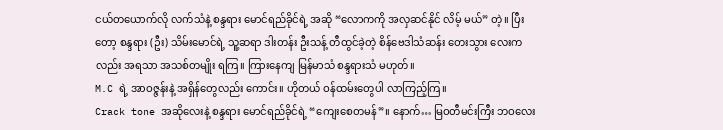ငယ်တယောက်လို လက်သံနဲ့ စန္ဒရား မောင်ရည်ခိုင်ရဲ့ အဆို “လောကကို အလှဆင်နိုင် လိမ့် မယ်” တဲ့။ ပြီးတော့ စန္ဒရား (ဦး) သိမ်းမောင်ရဲ့ သူ့ဆရာ ဒါးတန်း ဦးသန့် တီထွင်ခဲ့တဲ့ စိန်ဗေဒါသံဆန်း တေးသွား လေးကလည်း အရသာ အသစ်တမျိုး ရကြ။ ကြားနေကျ မြန်မာသံ စန္ဒရားသံ မဟုတ်။
M.C ရဲ့ အာဝဇ္ဇန်းနဲ့ အရှိန်တွေလည်း ကောင်း။ ဟိုတယ် ဝန်ထမ်းတွေပါ လာကြည့်ကြ။
Crack tone အဆိုလေးနဲ့ စန္ဒရား မောင်ရည်ခိုင်ရဲ့ “ကျေးစေတမန်”။ နောက်… မြဝတီမင်းကြီး ဘဝလေး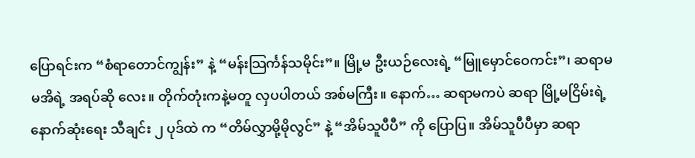ပြောရင်းက “စံရာတောင်ကျွန်း” နဲ့ “မန်းသြင်္ကန်သမိုင်း”။ မြို့မ ဦးယဉ်လေးရဲ့ “မြူမှောင်ဝေကင်း”၊ ဆရာမ မအိရဲ့ အရပ်ဆို လေး။ တိုက်တုံးကနဲ့မတူ လှပပါတယ် အစ်မကြီး။ နောက်… ဆရာမကပဲ ဆရာ မြို့မငြိမ်းရဲ့ နောက်ဆုံးရေး သီချင်း ၂ ပုဒ်ထဲ က “တိမ်လွှာမို့မိုလွင်” နဲ့ “အိမ်သူပီပီ” ကို ပြောပြ။ အိမ်သူပီပီမှာ ဆရာ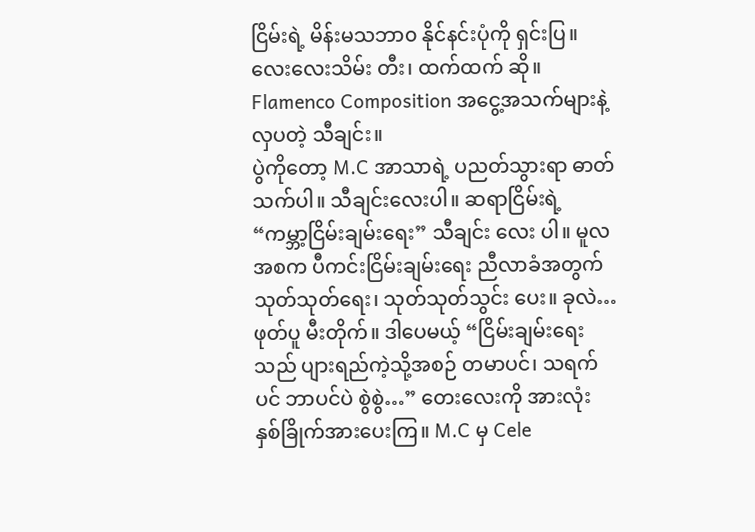ငြိမ်းရဲ့ မိန်းမသဘာ၀ နိုင်နင်းပုံကို ရှင်းပြ။ လေးလေးသိမ်း တီး၊ ထက်ထက် ဆို။ Flamenco Composition အငွေ့အသက်များနဲ့ လှပတဲ့ သီချင်း။
ပွဲကိုတော့ M.C အာသာရဲ့ ပညတ်သွားရာ ဓာတ်သက်ပါ။ သီချင်းလေးပါ။ ဆရာငြိမ်းရဲ့ “ကမ္ဘာ့ငြိမ်းချမ်းရေး” သီချင်း လေး ပါ။ မူလအစက ပီကင်းငြိမ်းချမ်းရေး ညီလာခံအတွက် သုတ်သုတ်ရေး၊ သုတ်သုတ်သွင်း ပေး။ ခုလဲ… ဖုတ်ပူ မီးတိုက်။ ဒါပေမယ့် “ငြိမ်းချမ်းရေးသည် ပျားရည်ကဲ့သို့အစဉ် တမာပင်၊ သရက်ပင် ဘာပင်ပဲ စွဲစွဲ…” တေးလေးကို အားလုံး နှစ်ခြိုက်အားပေးကြ။ M.C မှ Cele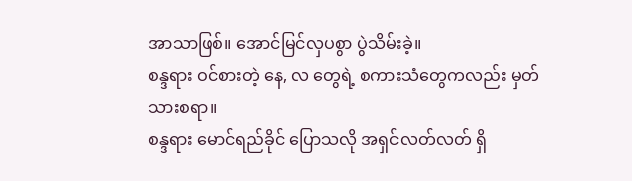အာသာဖြစ်။ အောင်မြင်လှပစွာ ပွဲသိမ်းခဲ့။
စန္ဒရား ဝင်စားတဲ့ နေ, လ တွေရဲ့ စကားသံတွေကလည်း မှတ်သားစရာ။
စန္ဒရား မောင်ရည်ခိုင် ပြောသလို အရှင်လတ်လတ် ရှိ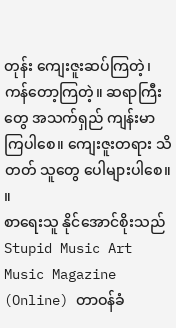တုန်း ကျေးဇူးဆပ်ကြတဲ့၊ ကန်တော့ကြတဲ့။ ဆရာကြီးတွေ အသက်ရှည် ကျန်းမာကြပါစေ။ ကျေးဇူးတရား သိတတ် သူတွေ ပေါများပါစေ။ ။
စာရေးသူ နိုင်အောင်စိုးသည် Stupid Music Art Music Magazine (Online) တာဝန်ခံ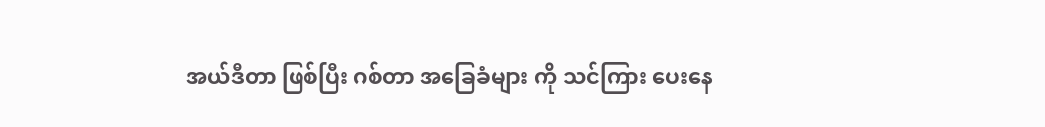အယ်ဒီတာ ဖြစ်ပြီး ဂစ်တာ အခြေခံများ ကို သင်ကြား ပေးနေ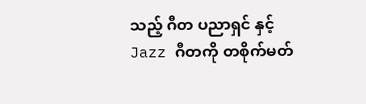သည့် ဂီတ ပညာရှင် နှင့် Jazz ဂီတကို တစိုက်မတ်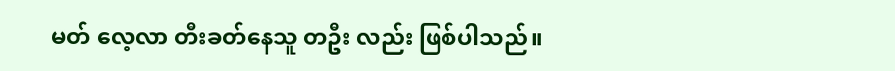မတ် လေ့လာ တီးခတ်နေသူ တဦး လည်း ဖြစ်ပါသည်။